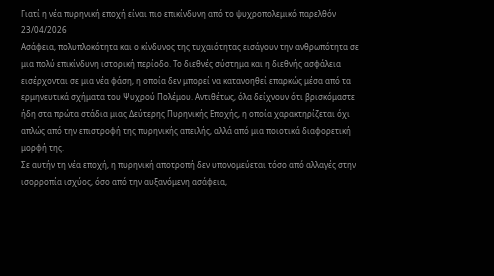Γιατί η νέα πυρηνική εποχή είναι πιο επικίνδυνη από το ψυχροπολεμικό παρελθόν
23/04/2026
Ασάφεια, πολυπλοκότητα και ο κίνδυνος της τυχαιότητας εισάγουν την ανθρωπότητα σε μια πολύ επικίνδυνη ιστορική περίοδο. Το διεθνές σύστημα και η διεθνής ασφάλεια εισέρχονται σε μια νέα φάση, η οποία δεν μπορεί να κατανοηθεί επαρκώς μέσα από τα ερμηνευτικά σχήματα του Ψυχρού Πολέμου. Αντιθέτως, όλα δείχνουν ότι βρισκόμαστε ήδη στα πρώτα στάδια μιας Δεύτερης Πυρηνικής Εποχής, η οποία χαρακτηρίζεται όχι απλώς από την επιστροφή της πυρηνικής απειλής, αλλά από μια ποιοτικά διαφορετική μορφή της.
Σε αυτήν τη νέα εποχή, η πυρηνική αποτροπή δεν υπονομεύεται τόσο από αλλαγές στην ισορροπία ισχύος, όσο από την αυξανόμενη ασάφεια,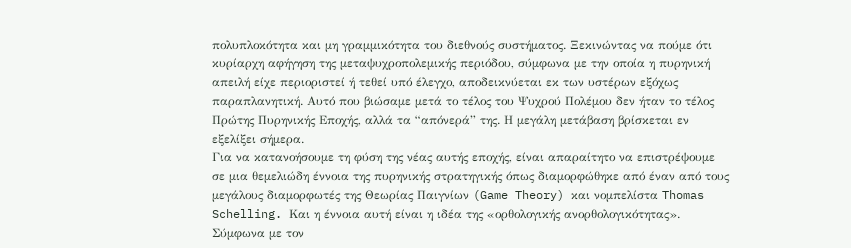πολυπλοκότητα και μη γραμμικότητα του διεθνούς συστήματος. Ξεκινώντας να πούμε ότι κυρίαρχη αφήγηση της μεταψυχροπολεμικής περιόδου, σύμφωνα με την οποία η πυρηνική απειλή είχε περιοριστεί ή τεθεί υπό έλεγχο, αποδεικνύεται εκ των υστέρων εξόχως παραπλανητική. Αυτό που βιώσαμε μετά το τέλος του Ψυχρού Πολέμου δεν ήταν το τέλος Πρώτης Πυρηνικής Εποχής, αλλά τα “απόνερά” της. Η μεγάλη μετάβαση βρίσκεται εν εξελίξει σήμερα.
Για να κατανοήσουμε τη φύση της νέας αυτής εποχής, είναι απαραίτητο να επιστρέψουμε σε μια θεμελιώδη έννοια της πυρηνικής στρατηγικής όπως διαμορφώθηκε από έναν από τους μεγάλους διαμορφωτές της Θεωρίας Παιγνίων (Game Theory) και νομπελίστα Thomas Schelling. Και η έννοια αυτή είναι η ιδέα της «ορθολογικής ανορθολογικότητας».
Σύμφωνα με τον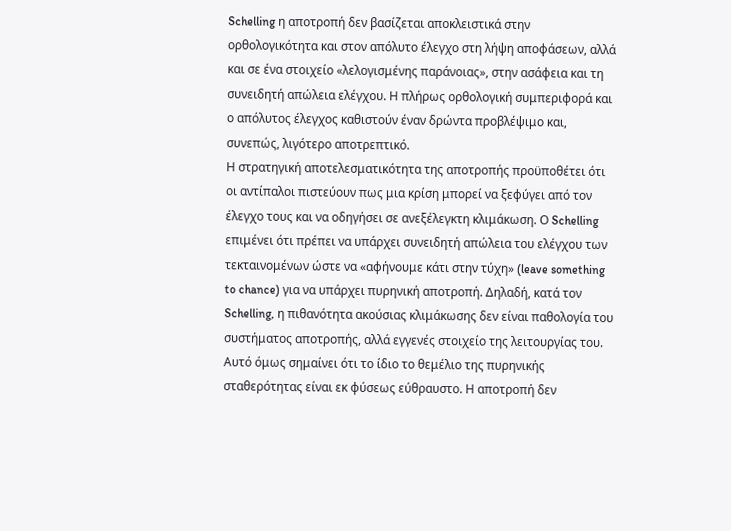Schelling η αποτροπή δεν βασίζεται αποκλειστικά στην ορθολογικότητα και στον απόλυτο έλεγχο στη λήψη αποφάσεων, αλλά και σε ένα στοιχείο «λελογισμένης παράνοιας», στην ασάφεια και τη συνειδητή απώλεια ελέγχου. Η πλήρως ορθολογική συμπεριφορά και ο απόλυτος έλεγχος καθιστούν έναν δρώντα προβλέψιμο και, συνεπώς, λιγότερο αποτρεπτικό.
Η στρατηγική αποτελεσματικότητα της αποτροπής προϋποθέτει ότι οι αντίπαλοι πιστεύουν πως μια κρίση μπορεί να ξεφύγει από τον έλεγχο τους και να οδηγήσει σε ανεξέλεγκτη κλιμάκωση. Ο Schelling επιμένει ότι πρέπει να υπάρχει συνειδητή απώλεια του ελέγχου των τεκταινομένων ώστε να «αφήνουμε κάτι στην τύχη» (leave something to chance) για να υπάρχει πυρηνική αποτροπή. Δηλαδή, κατά τον Schelling, η πιθανότητα ακούσιας κλιμάκωσης δεν είναι παθολογία του συστήματος αποτροπής, αλλά εγγενές στοιχείο της λειτουργίας του.
Αυτό όμως σημαίνει ότι το ίδιο το θεμέλιο της πυρηνικής σταθερότητας είναι εκ φύσεως εύθραυστο. Η αποτροπή δεν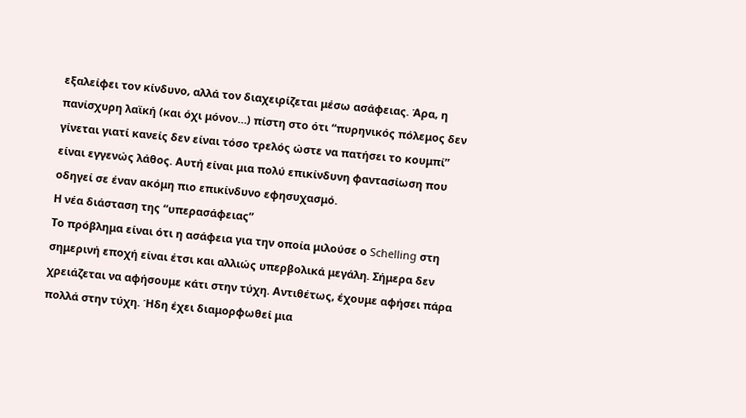εξαλείφει τον κίνδυνο, αλλά τον διαχειρίζεται μέσω ασάφειας. Άρα, η πανίσχυρη λαϊκή (και όχι μόνον…) πίστη στο ότι “πυρηνικός πόλεμος δεν γίνεται γιατί κανείς δεν είναι τόσο τρελός ώστε να πατήσει το κουμπί” είναι εγγενώς λάθος. Αυτή είναι μια πολύ επικίνδυνη φαντασίωση που οδηγεί σε έναν ακόμη πιο επικίνδυνο εφησυχασμό.
Η νέα διάσταση της “υπερασάφειας”
Το πρόβλημα είναι ότι η ασάφεια για την οποία μιλούσε ο Schelling στη σημερινή εποχή είναι έτσι και αλλιώς υπερβολικά μεγάλη. Σήμερα δεν χρειάζεται να αφήσουμε κάτι στην τύχη. Αντιθέτως, έχουμε αφήσει πάρα πολλά στην τύχη. Ήδη έχει διαμορφωθεί μια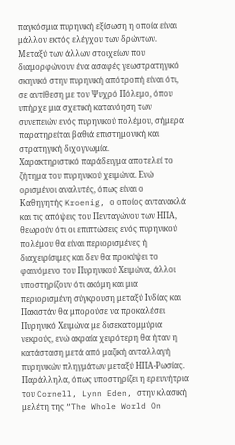παγκόσμια πυρηνική εξίσωση η οποία είναι μάλλον εκτός ελέγχου των δρώντων.
Μεταξύ των άλλων στοιχείων που διαμορφώνουν ένα ασαφές γεωστρατηγικό σκηνικό στην πυρηνική απότροπή είναι ότι, σε αντίθεση με τον Ψυχρό Πόλεμο, όπου υπήρχε μια σχετική κατανόηση των συνεπειών ενός πυρηνικού πολέμου, σήμερα παρατηρείται βαθιά επιστημονική και στρατηγική διχογνωμία.
Χαρακτηριστικό παράδειγμα αποτελεί το ζήτημα του πυρηνικού χειμώνα. Ενώ ορισμένοι αναλυτές, όπως είναι ο Καθηγητής Kroenig, ο οποίος αντανακλά και τις απόψεις του Πενταγώνου των ΗΠΑ, θεωρούν ότι οι επιπτώσεις ενός πυρηνικού πολέμου θα είναι περιορισμένες ή διαχειρίσιμες και δεν θα προκύψει το φαινόμενο του Πυρηνικού Χειμώνα, άλλοι υποστηρίζουν ότι ακόμη και μια περιορισμένη σύγκρουση μεταξύ Ινδίας και Πακιστάν θα μπορούσε να προκαλέσει Πυρηνικό Χειμώνα με δισεκατομμύρια νεκρούς, ενώ ακραία χειρότερη θα ήταν η κατάσταση μετά από μαζική ανταλλαγή πυρηνικών πληγμάτων μεταξύ ΗΠΑ-Ρωσίας.
Παράλληλα, όπως υποστηρίζει η ερευνήτρια του Cornell, Lynn Eden, στην κλασική μελέτη της “The Whole World On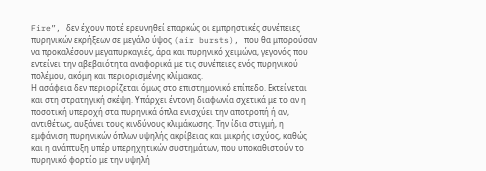Fire”, δεν έχουν ποτέ ερευνηθεί επαρκώς οι εμπρηστικές συνέπειες πυρηνικών εκρήξεων σε μεγάλο ύψος (air bursts), που θα μπορούσαν να προκαλέσουν μεγαπυρκαγιές, άρα και πυρηνικό χειμώνα, γεγονός που εντείνει την αβεβαιότητα αναφορικά με τις συνέπειες ενός πυρηνικού πολέμου, ακόμη και περιορισμένης κλίμακας.
Η ασάφεια δεν περιορίζεται όμως στο επιστημονικό επίπεδο. Εκτείνεται και στη στρατηγική σκέψη. Υπάρχει έντονη διαφωνία σχετικά με το αν η ποσοτική υπεροχή στα πυρηνικά όπλα ενισχύει την αποτροπή ή αν, αντιθέτως, αυξάνει τους κινδύνους κλιμάκωσης. Την ίδια στιγμή, η εμφάνιση πυρηνικών όπλων υψηλής ακρίβειας και μικρής ισχύος, καθώς και η ανάπτυξη υπέρ υπερηχητικών συστημάτων, που υποκαθιστούν το πυρηνικό φορτίο με την υψηλή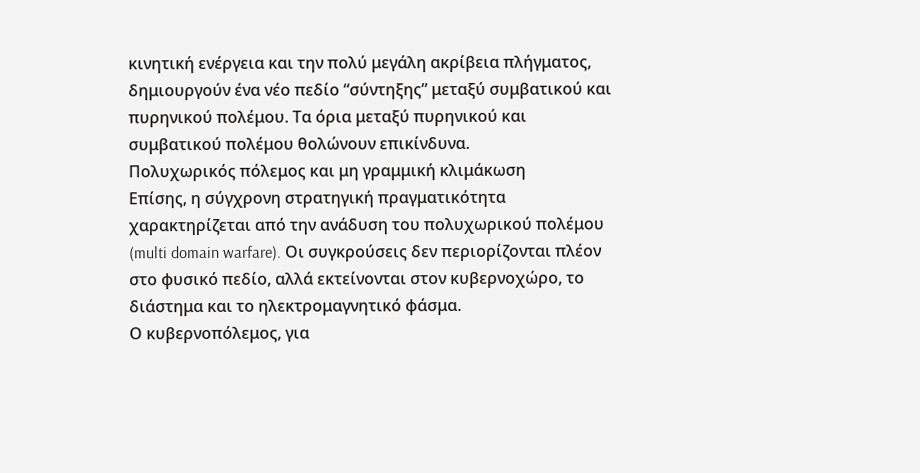κινητική ενέργεια και την πολύ μεγάλη ακρίβεια πλήγματος, δημιουργούν ένα νέο πεδίο “σύντηξης” μεταξύ συμβατικού και πυρηνικού πολέμου. Τα όρια μεταξύ πυρηνικού και συμβατικού πολέμου θολώνουν επικίνδυνα.
Πολυχωρικός πόλεμος και μη γραμμική κλιμάκωση
Επίσης, η σύγχρονη στρατηγική πραγματικότητα χαρακτηρίζεται από την ανάδυση του πολυχωρικού πολέμου (multi domain warfare). Οι συγκρούσεις δεν περιορίζονται πλέον στο φυσικό πεδίο, αλλά εκτείνονται στον κυβερνοχώρο, το διάστημα και το ηλεκτρομαγνητικό φάσμα.
Ο κυβερνοπόλεμος, για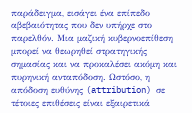παράδειγμα, εισάγει ένα επίπεδο αβεβαιότητας που δεν υπήρχε στο παρελθόν. Μια μαζική κυβερνοεπίθεση μπορεί να θεωρηθεί στρατηγικής σημασίας και να προκαλέσει ακόμη και πυρηνική ανταπόδοση. Ωστόσο, η απόδοση ευθύνης (attribution) σε τέτοιες επιθέσεις είναι εξαιρετικά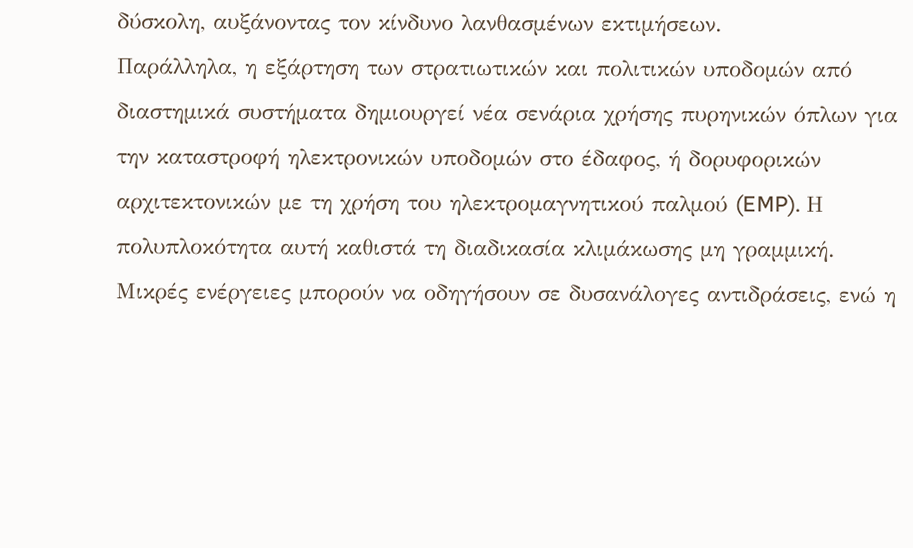δύσκολη, αυξάνοντας τον κίνδυνο λανθασμένων εκτιμήσεων.
Παράλληλα, η εξάρτηση των στρατιωτικών και πολιτικών υποδομών από διαστημικά συστήματα δημιουργεί νέα σενάρια χρήσης πυρηνικών όπλων για την καταστροφή ηλεκτρονικών υποδομών στο έδαφος, ή δορυφορικών αρχιτεκτονικών με τη χρήση του ηλεκτρομαγνητικού παλμού (EMP). Η πολυπλοκότητα αυτή καθιστά τη διαδικασία κλιμάκωσης μη γραμμική. Μικρές ενέργειες μπορούν να οδηγήσουν σε δυσανάλογες αντιδράσεις, ενώ η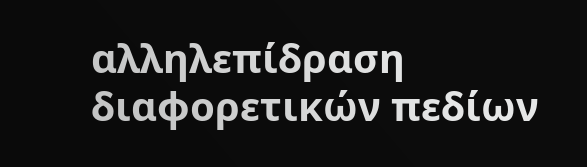αλληλεπίδραση διαφορετικών πεδίων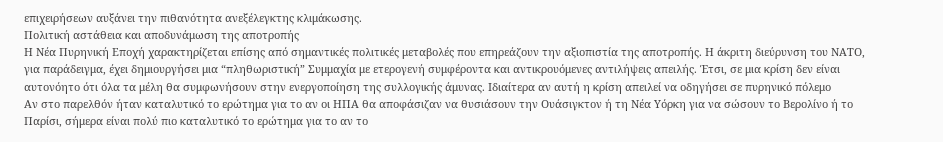επιχειρήσεων αυξάνει την πιθανότητα ανεξέλεγκτης κλιμάκωσης.
Πολιτική αστάθεια και αποδυνάμωση της αποτροπής
Η Νέα Πυρηνική Εποχή χαρακτηρίζεται επίσης από σημαντικές πολιτικές μεταβολές που επηρεάζουν την αξιοπιστία της αποτροπής. Η άκριτη διεύρυνση του ΝΑΤΟ, για παράδειγμα, έχει δημιουργήσει μια “πληθωριστική” Συμμαχία με ετερογενή συμφέροντα και αντικρουόμενες αντιλήψεις απειλής. Έτσι, σε μια κρίση δεν είναι αυτονόητο ότι όλα τα μέλη θα συμφωνήσουν στην ενεργοποίηση της συλλογικής άμυνας. Ιδιαίτερα αν αυτή η κρίση απειλεί να οδηγήσει σε πυρηνικό πόλεμο
Αν στο παρελθόν ήταν καταλυτικό το ερώτημα για το αν οι ΗΠΑ θα αποφάσιζαν να θυσιάσουν την Ουάσιγκτον ή τη Νέα Υόρκη για να σώσουν το Βερολίνο ή το Παρίσι, σήμερα είναι πολύ πιο καταλυτικό το ερώτημα για το αν το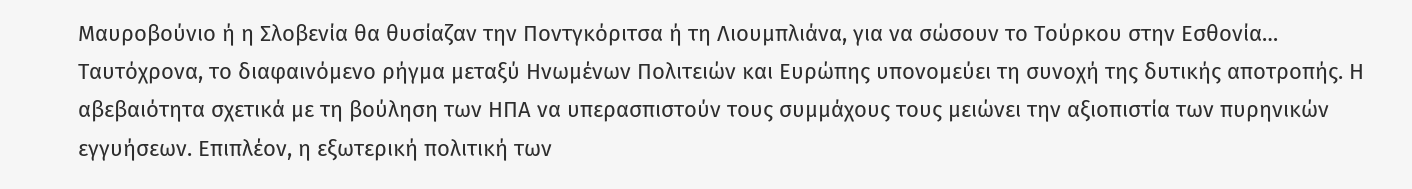Μαυροβούνιο ή η Σλοβενία θα θυσίαζαν την Ποντγκόριτσα ή τη Λιουμπλιάνα, για να σώσουν το Τούρκου στην Εσθονία…
Ταυτόχρονα, το διαφαινόμενο ρήγμα μεταξύ Ηνωμένων Πολιτειών και Ευρώπης υπονομεύει τη συνοχή της δυτικής αποτροπής. Η αβεβαιότητα σχετικά με τη βούληση των ΗΠΑ να υπερασπιστούν τους συμμάχους τους μειώνει την αξιοπιστία των πυρηνικών εγγυήσεων. Επιπλέον, η εξωτερική πολιτική των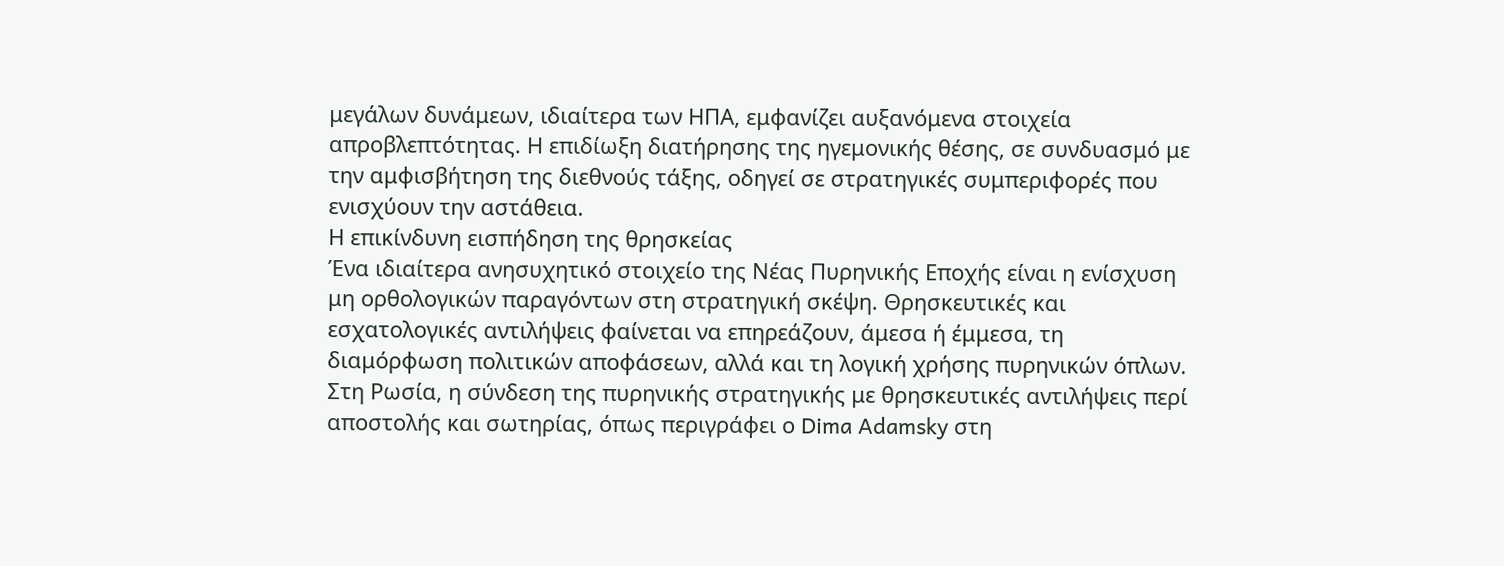μεγάλων δυνάμεων, ιδιαίτερα των ΗΠΑ, εμφανίζει αυξανόμενα στοιχεία απροβλεπτότητας. Η επιδίωξη διατήρησης της ηγεμονικής θέσης, σε συνδυασμό με την αμφισβήτηση της διεθνούς τάξης, οδηγεί σε στρατηγικές συμπεριφορές που ενισχύουν την αστάθεια.
Η επικίνδυνη εισπήδηση της θρησκείας
Ένα ιδιαίτερα ανησυχητικό στοιχείο της Νέας Πυρηνικής Εποχής είναι η ενίσχυση μη ορθολογικών παραγόντων στη στρατηγική σκέψη. Θρησκευτικές και εσχατολογικές αντιλήψεις φαίνεται να επηρεάζουν, άμεσα ή έμμεσα, τη διαμόρφωση πολιτικών αποφάσεων, αλλά και τη λογική χρήσης πυρηνικών όπλων.
Στη Ρωσία, η σύνδεση της πυρηνικής στρατηγικής με θρησκευτικές αντιλήψεις περί αποστολής και σωτηρίας, όπως περιγράφει ο Dima Adamsky στη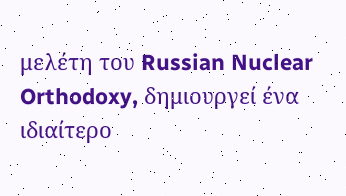μελέτη του Russian Nuclear Orthodoxy, δημιουργεί ένα ιδιαίτερο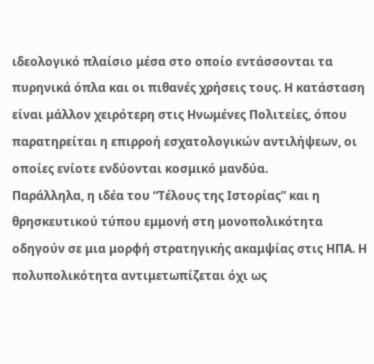ιδεολογικό πλαίσιο μέσα στο οποίο εντάσσονται τα πυρηνικά όπλα και οι πιθανές χρήσεις τους. Η κατάσταση είναι μάλλον χειρότερη στις Ηνωμένες Πολιτείες, όπου παρατηρείται η επιρροή εσχατολογικών αντιλήψεων, οι οποίες ενίοτε ενδύονται κοσμικό μανδύα.
Παράλληλα, η ιδέα του “Τέλους της Ιστορίας” και η θρησκευτικού τύπου εμμονή στη μονοπολικότητα οδηγούν σε μια μορφή στρατηγικής ακαμψίας στις ΗΠΑ. Η πολυπολικότητα αντιμετωπίζεται όχι ως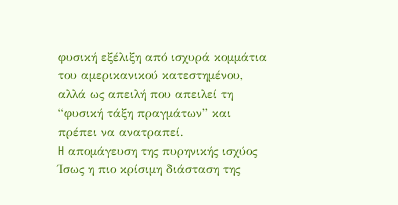φυσική εξέλιξη από ισχυρά κομμάτια του αμερικανικού κατεστημένου, αλλά ως απειλή που απειλεί τη “φυσική τάξη πραγμάτων” και πρέπει να ανατραπεί.
H απομάγευση της πυρηνικής ισχύος
Ίσως η πιο κρίσιμη διάσταση της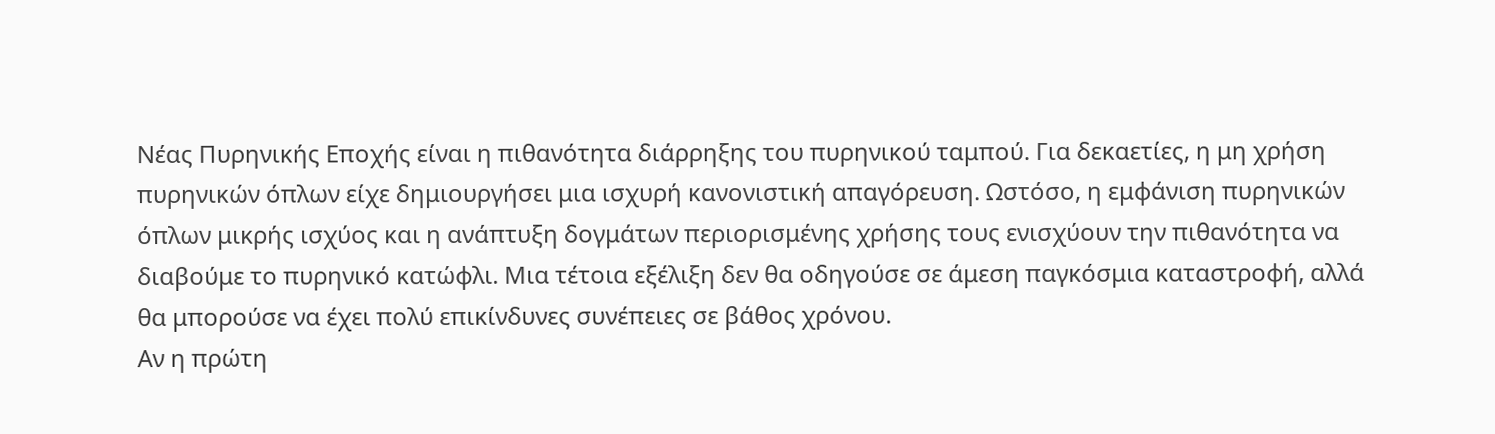Νέας Πυρηνικής Εποχής είναι η πιθανότητα διάρρηξης του πυρηνικού ταμπού. Για δεκαετίες, η μη χρήση πυρηνικών όπλων είχε δημιουργήσει μια ισχυρή κανονιστική απαγόρευση. Ωστόσο, η εμφάνιση πυρηνικών όπλων μικρής ισχύος και η ανάπτυξη δογμάτων περιορισμένης χρήσης τους ενισχύουν την πιθανότητα να διαβούμε το πυρηνικό κατώφλι. Μια τέτοια εξέλιξη δεν θα οδηγούσε σε άμεση παγκόσμια καταστροφή, αλλά θα μπορούσε να έχει πολύ επικίνδυνες συνέπειες σε βάθος χρόνου.
Αν η πρώτη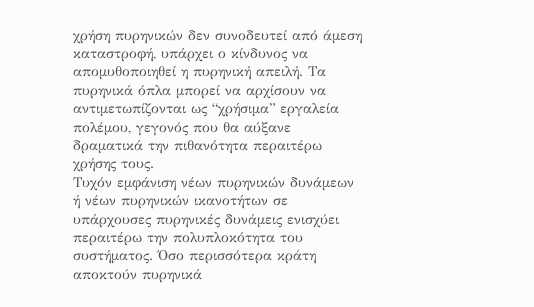χρήση πυρηνικών δεν συνοδευτεί από άμεση καταστροφή, υπάρχει ο κίνδυνος να απομυθοποιηθεί η πυρηνική απειλή. Τα πυρηνικά όπλα μπορεί να αρχίσουν να αντιμετωπίζονται ως “χρήσιμα” εργαλεία πολέμου, γεγονός που θα αύξανε δραματικά την πιθανότητα περαιτέρω χρήσης τους.
Τυχόν εμφάνιση νέων πυρηνικών δυνάμεων ή νέων πυρηνικών ικανοτήτων σε υπάρχουσες πυρηνικές δυνάμεις ενισχύει περαιτέρω την πολυπλοκότητα του συστήματος. Όσο περισσότερα κράτη αποκτούν πυρηνικά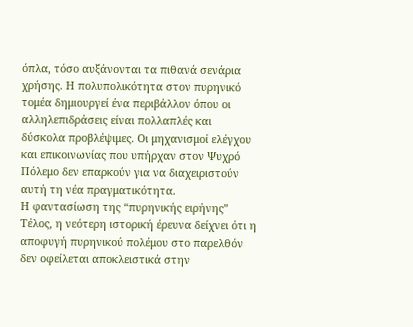όπλα, τόσο αυξάνονται τα πιθανά σενάρια χρήσης. Η πολυπολικότητα στον πυρηνικό τομέα δημιουργεί ένα περιβάλλον όπου οι αλληλεπιδράσεις είναι πολλαπλές και δύσκολα προβλέψιμες. Οι μηχανισμοί ελέγχου και επικοινωνίας που υπήρχαν στον Ψυχρό Πόλεμο δεν επαρκούν για να διαχειριστούν αυτή τη νέα πραγματικότητα.
Η φαντασίωση της “πυρηνικής ειρήνης”
Τέλος, η νεότερη ιστορική έρευνα δείχνει ότι η αποφυγή πυρηνικού πολέμου στο παρελθόν δεν οφείλεται αποκλειστικά στην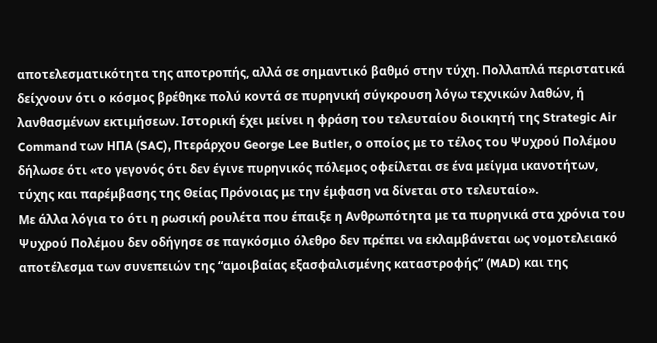αποτελεσματικότητα της αποτροπής, αλλά σε σημαντικό βαθμό στην τύχη. Πολλαπλά περιστατικά δείχνουν ότι ο κόσμος βρέθηκε πολύ κοντά σε πυρηνική σύγκρουση λόγω τεχνικών λαθών, ή λανθασμένων εκτιμήσεων. Ιστορική έχει μείνει η φράση του τελευταίου διοικητή της Strategic Air Command των ΗΠΑ (SAC), Πτεράρχου George Lee Butler, ο οποίος με το τέλος του Ψυχρού Πολέμου δήλωσε ότι «το γεγονός ότι δεν έγινε πυρηνικός πόλεμος οφείλεται σε ένα μείγμα ικανοτήτων, τύχης και παρέμβασης της Θείας Πρόνοιας με την έμφαση να δίνεται στο τελευταίο».
Με άλλα λόγια το ότι η ρωσική ρουλέτα που έπαιξε η Ανθρωπότητα με τα πυρηνικά στα χρόνια του Ψυχρού Πολέμου δεν οδήγησε σε παγκόσμιο όλεθρο δεν πρέπει να εκλαμβάνεται ως νομοτελειακό αποτέλεσμα των συνεπειών της “αμοιβαίας εξασφαλισμένης καταστροφής” (MAD) και της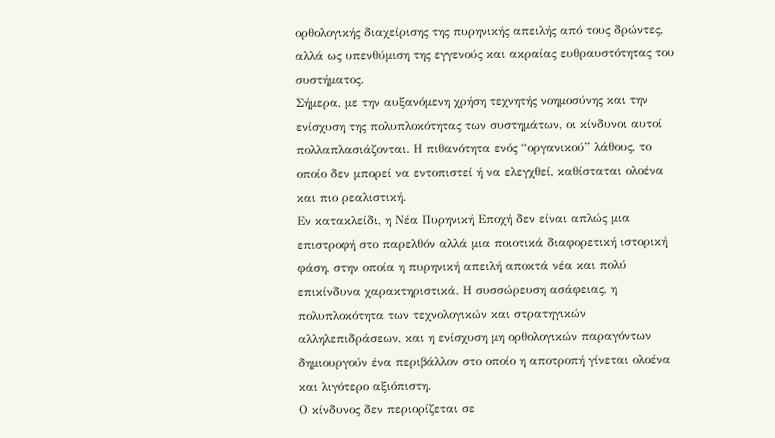ορθολογικής διαχείρισης της πυρηνικής απειλής από τους δρώντες, αλλά ως υπενθύμιση της εγγενούς και ακραίας ευθραυστότητας του συστήματος.
Σήμερα, με την αυξανόμενη χρήση τεχνητής νοημοσύνης και την ενίσχυση της πολυπλοκότητας των συστημάτων, οι κίνδυνοι αυτοί πολλαπλασιάζονται. Η πιθανότητα ενός “οργανικού” λάθους, το οποίο δεν μπορεί να εντοπιστεί ή να ελεγχθεί, καθίσταται ολοένα και πιο ρεαλιστική.
Εν κατακλείδι, η Νέα Πυρηνική Εποχή δεν είναι απλώς μια επιστροφή στο παρελθόν αλλά μια ποιοτικά διαφορετική ιστορική φάση, στην οποία η πυρηνική απειλή αποκτά νέα και πολύ επικίνδυνα χαρακτηριστικά. Η συσσώρευση ασάφειας, η πολυπλοκότητα των τεχνολογικών και στρατηγικών αλληλεπιδράσεων, και η ενίσχυση μη ορθολογικών παραγόντων δημιουργούν ένα περιβάλλον στο οποίο η αποτροπή γίνεται ολοένα και λιγότερο αξιόπιστη.
Ο κίνδυνος δεν περιορίζεται σε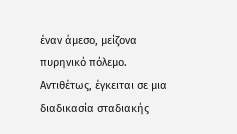έναν άμεσο, μείζονα πυρηνικό πόλεμο. Αντιθέτως, έγκειται σε μια διαδικασία σταδιακής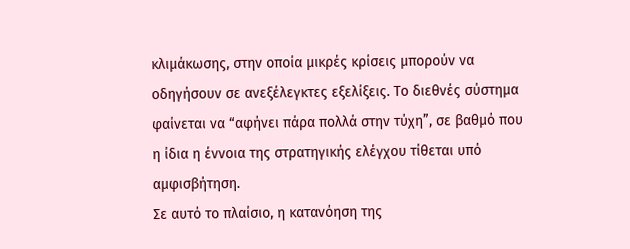κλιμάκωσης, στην οποία μικρές κρίσεις μπορούν να οδηγήσουν σε ανεξέλεγκτες εξελίξεις. Το διεθνές σύστημα φαίνεται να “αφήνει πάρα πολλά στην τύχη”, σε βαθμό που η ίδια η έννοια της στρατηγικής ελέγχου τίθεται υπό αμφισβήτηση.
Σε αυτό το πλαίσιο, η κατανόηση της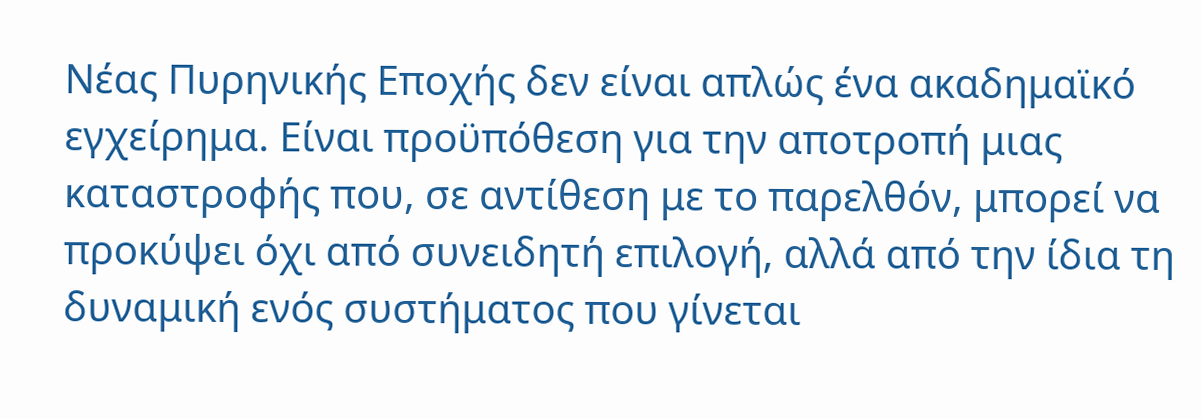Νέας Πυρηνικής Εποχής δεν είναι απλώς ένα ακαδημαϊκό εγχείρημα. Είναι προϋπόθεση για την αποτροπή μιας καταστροφής που, σε αντίθεση με το παρελθόν, μπορεί να προκύψει όχι από συνειδητή επιλογή, αλλά από την ίδια τη δυναμική ενός συστήματος που γίνεται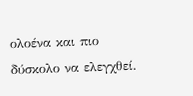ολοένα και πιο δύσκολο να ελεγχθεί.